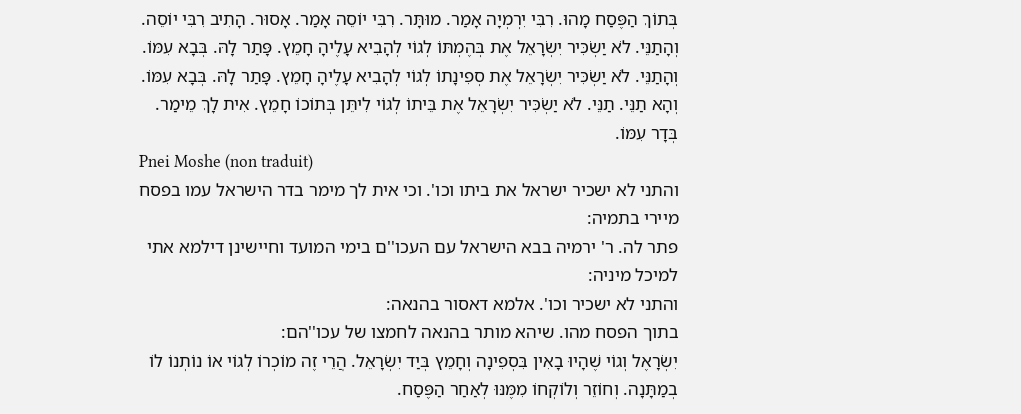בְּתוֹךְ הַפֶּסַח מָהוּ. רִבִּי יִרְמְיָה אָמַר. מוּתָּר. רִבִּי יוֹסֵה אָמַר. אָסוּר. הָתִיב רִבִּי יוֹסֵה. וְהָתַנֵּי. לֹא יַשְׂכִּיר יִשְׂרָאֵל אֶת בְּהֶמְתּוֹ לְגוֹי לְהָבִיא עָלֶיהָ חָמֵץ. פָּתַר לָהּ. בְּבָא עִמּוֹ. וְהָתַנֵּי. לֹא יַשְׂכִּיר יִשְׂרָאֵל אֶת סְפִינָתוֹ לְגוֹי לְהָבִיא עָלֶיהָ חָמֵץ. פָּתַר לָהּ. בְּבָא עִמּוֹ. וְהָא תַנֵּי. תַנֵּי. לֹא יַשְׂכִּיר יִשְׂרָאֵל אֶת בֵּיתוֹ לְגוֹי לִיתֵּן בְּתוֹכוֹ חָמֵץ. אִית לָךְ מֵימַר. בְּדָר עִמּוֹ.
Pnei Moshe (non traduit)
והתני לא ישכיר ישראל את ביתו וכו'. וכי אית לך מימר בדר הישראל עמו בפסח מיירי בתמיה:
פתר לה. ר' ירמיה בבא הישראל עם העכו''ם בימי המועד וחיישינן דילמא אתי למיכל מיניה:
והתני לא ישכיר וכו'. אלמא דאסור בהנאה:
בתוך הפסח מהו. שיהא מותר בהנאה לחמצו של עכו''הם:
יִשְׂרָאֶל וְגוֹי שֶׁהָיוּ בָאִין בִּסְפִינָה וְחָמֵץ בְּיַד יִשְׂרָאֵל. הֲרֵי זֶה מוֹכְרוֹ לְגוֹי אוֹ נוֹתְנוֹ לוֹ בְמַתָּנָה. וְחוֹזֵר וְלוֹקְחוֹ מִמֶּנּוּ לְאַחַר הַפֶּסַח.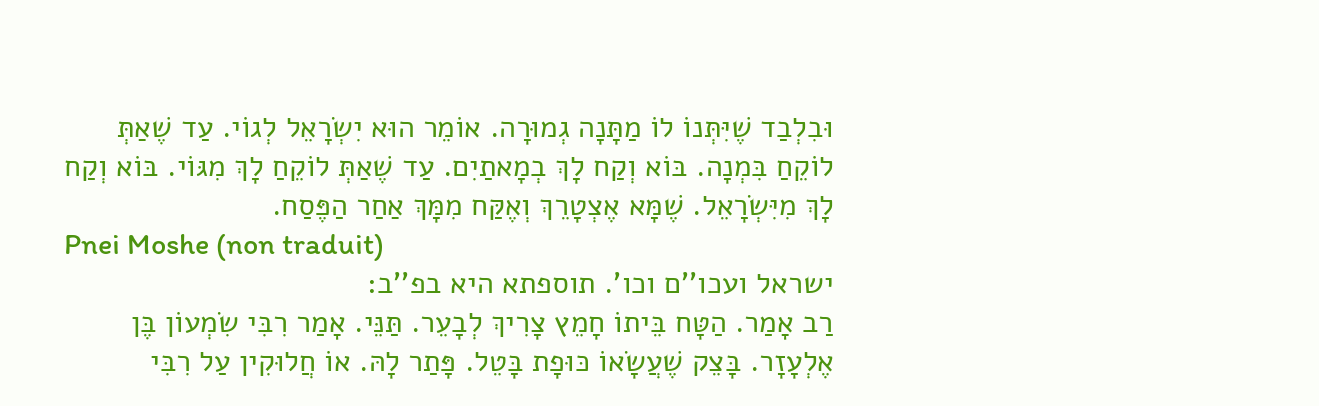וּבִלְבַד שֶׁיִּתְּנוֹ לוֹ מַתָּנָה גְמוּרָה. אוֹמֵר הוּא יִשְׂרָאֵל לְגוֹי. עַד שֶׁאַתְּ לוֹקֵחַ בִּמְנָה. בּוֹא וְקַח לָךְ בְמָאתַיִם. עַד שֶׁאַתְּ לוֹקֵחַ לָךְ מִגּוֹי. בּוֹא וְקַח לָךְ מִיִּשְׂרָאֵל. שֶׁמָּא אֶצְטָרֵךְ וְאֶקַּח מִמָּךְ אַחַר הַפֶּסַח.
Pnei Moshe (non traduit)
ישראל ועכו''ם וכו'. תוספתא היא בפ''ב:
רַב אָמַר. הַטָּח בֵּיתוֹ חָמֵץ צָרִיךְ לְבָעֵר. תַּנֵּי. אָמַר רִבִּי שִׂמְעוֹן בֶּן אֶלְעָזָר. בָּצֵק שֶׁעֲשָׂאוֹ כּוּפָת בָּטֵל. פָּתַר לָהּ. אוֹ חֲלוּקִין עַל רִבִּי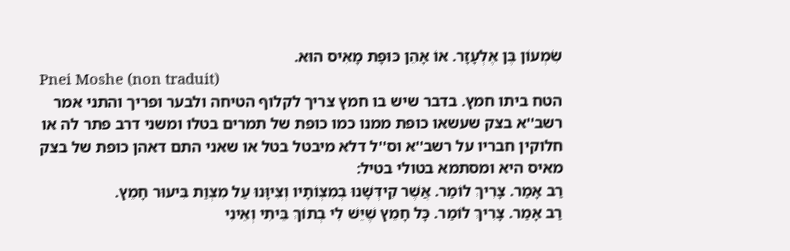שִׂמְעוֹן בֶּן אֶלְעָזָר. אוֹ אָהֵן כּוּפָת מָאִיס הוּא.
Pnei Moshe (non traduit)
הטח ביתו חמץ. בדבר שיש בו חמץ צריך לקלוף הטיחה ולבער ופריך והתני אמר רשב''א בצק שעשאו כופת ממנו כמו כופת של תמרים בטלו ומשני דרב פתר לה או חלוקין חבריו על רשב''א וס''ל דלא מיבטל בטל או שאני התם דאהן כופת של בצק מאיס היא ומסתמא בטולי בטיל:
רַב אָמַר. צָרִיךְ לוֹמַר. אֲשֶׁר קִידְּשָׁנוּ בְמִצְוֹתָיו וְצִיוָּנוּ עַל מִצְוַת בִּיעוּר חָמֵץ.
רַב אָמַר. צָרִיךְ לוֹמַר. כָּל חָמֵץ שֶׁיֵּשׁ לִי בְתוֹךְ בֵּיתִי וְאֵינִי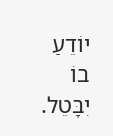יוֹדֵעַ בוֹ יִבָּטֵל.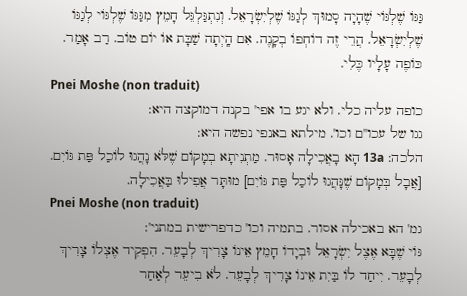גַּגּוֹ שֶׁלְגּוֹי שֶׁהָיָה סָמוּךְ לְגַגּוֹ שֶׁלְיִשְׂרָאֵל. וְנִתְגַּלְגֵּל חָמֵץ מִגַּגּוֹ שֶׁלְגּוֹי לְגַגּוֹ שֶׁלְיִשְׂרָאֵל. הֲרֵי זֶה דוֹחְפוֹ בְקָנֶה. אִם הָֽיְתָה שַׁבָּת אוֹ יוֹם טוֹב. רַב אָמַר. כּוֹפֶה עָלָיו כֶּלִי.
Pnei Moshe (non traduit)
כופה עליה כלי. ולא יגע בו אפי' בקנה דמוקצה היא:
גגו של עכו''ם וכו'. מילתא באנפי נפשה היא:
הלכה: 13a הָא בָאֲכִילָה אָסוּר. מַתְנִיתָא בְמָקוֹם שֶׁלֹּא נָהֲגוּ לוֹכַל פַּת גּוֹיִם. [אֲבָל בְּמָקוֹם שֶׁנָּהֲגוּ לוֹכַל פַּת גּוֹיִם] מוּתָּר אֲפִילוּ בַּאֲכִילָה.
Pnei Moshe (non traduit)
גמ' הא באכילה אסור. בתמיה וכו' כדפרישית במתני':
גּוֹי שֶׁבָּא אֶצֶל יִשְׂרָאֵל וּבְיָדוֹ חָמֵץ אֵינוֹ צָרִיךְ לְבָעֵר. הִפְקִיד אֶצְלוֹ צָרִיךְ לְבָעֵר. יִיחַד לוֹ בַּיִת אֵינוֹ צָרִיךְ לְבָעֵר. לֹא בִיעֵר לְאַחַר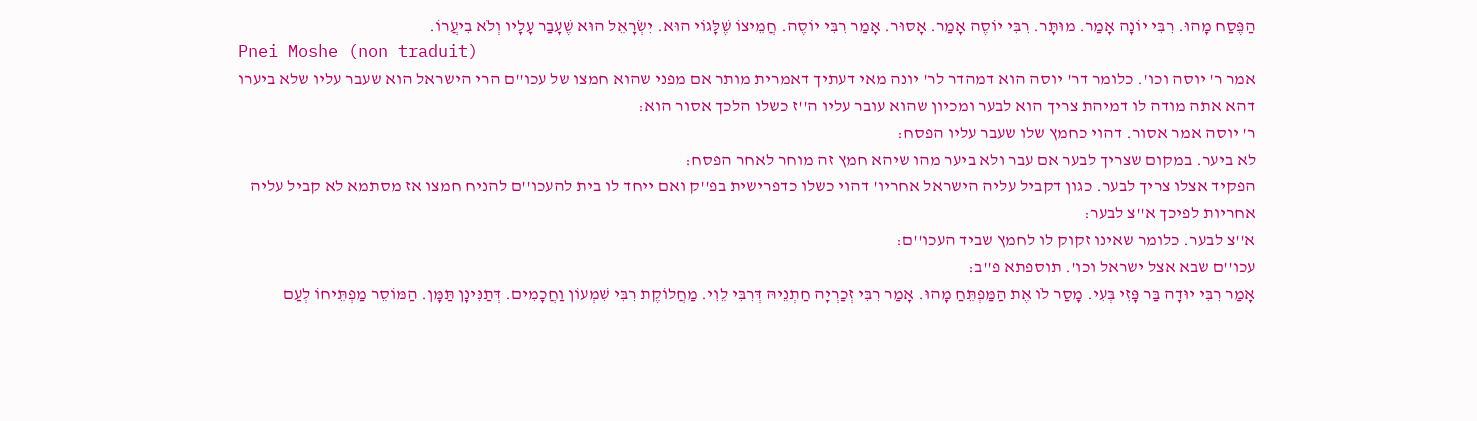הַפֶּסַח מָהוּ. רִבִּי יוֹנָה אָמַר. מוּתָּר. רִבִּי יוֹסֶה אָמַר. אָסוּר. אָמַר רִבִּי יוֹסֶה. חֲמֵיצוֹ שֶׁלָּגוֹי הוּא. יִשְׂרָאֵל הוּא שֶׁעָבַר עָלָיו וְלֹא בִיעֲרוֹ.
Pnei Moshe (non traduit)
אמר ר' יוסה וכו'. כלומר דר' יוסה הוא דמהדר לר' יונה מאי דעתיך דאמרית מותר אם מפני שהוא חמצו של עכו''ם הרי הישראל הוא שעבר עליו שלא ביערו דהא אתה מודה לו דמיהת צריך הוא לבער ומכיון שהוא עובר עליו ה''ז כשלו הלכך אסור הוא:
ר' יוסה אמר אסור. דהוי כחמץ שלו שעבר עליו הפסח:
לא ביער. במקום שצריך לבער אם עבר ולא ביער מהו שיהא חמץ זה מוחר לאחר הפסח:
הפקיד אצלו צריך לבער. כגון דקביל עליה הישראל אחריו' דהוי כשלו כדפרישית בפ''ק ואם ייחד לו בית להעכו''ם להניח חמצו אז מסתמא לא קביל עליה אחריות לפיכך א''צ לבער:
א''צ לבער. כלומר שאינו זקוק לו לחמץ שביד העכו''ם:
עכו''ם שבא אצל ישראל וכו'. תוספתא פ''ב:
אָמַר רִבִּי יוּדָה בַּר פָּזִי בְּעִי. מָסַר לֹו אֶת הַמַּפְתֵּחַ מָהוּ. אָמַר רִבִּי זְכַרְיָה חַתְנֵיהּ דְּרִבִּי לֵוִי. מַחֲלוֹקֶת רִבִּי שִׁמְעוֹן וַחֲכָמִים. דְּתַנִּינָן תַּמָּן. הַמּוֹסֵר מַפְתֵּיחוֹ לְעַם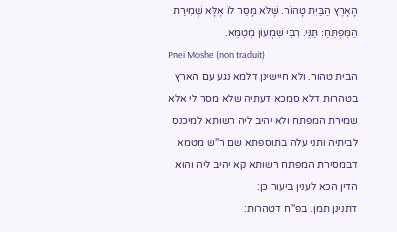הָאָרֶץ הַבַּיִת טָהוֹר. שֶׁלֹּא מָסַר לוֹ אֶלָּא שְׁמִירַת הַמַּפְתֵּחַ׃ תַּנֵּי. רִבִּי שִׁמְעוֹן מְטַמֵּא.
Pnei Moshe (non traduit)
הבית טהור. ולא חיישינן דלמא נגע עם הארץ בטהרות דלא סמכא דעתיה שלא מסר לי אלא שמירת המפתח ולא יהיב ליה רשותא למיכנס לביתיה ותני עלה בתוספתא שם ר''ש מטמא דבמסירת המפתח רשותא קא יהיב ליה והוא הדין הכא לענין ביעור כן:
דתנינן תמן. בפ''ח דטהרות: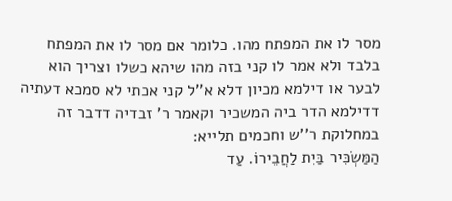מסר לו את המפתח מהו. כלומר אם מסר לו את המפתח בלבד ולא אמר לו קני בזה מהו שיהא כשלו וצריך הוא לבער או דילמא מכיון דלא א''ל קני אכתי לא סמכא דעתיה דדילמא הדר ביה המשכיר וקאמר ר' זבדיה דדבר זה במחלוקת ר''ש וחכמים תלייא:
הַמַּשְׂכִּיר בַּיִת לַחֲבֵירוֹ. עַד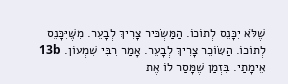שֶׁלֹּא יִכָּנֵס לְתוֹכוֹ. הַמַּשְׂכּיר צָרִיךְ לְבָעֵר. מִשֶּׁיִּכָּנֵס לְתוֹכוֹ. הַשּׂוֹכֵר צָרִיךְ לְבָעֵר. אָמַר רִבִּי שִׁמְעוֹן. 13b אֵימָתַי. בִּזְמַן שֶׁמָּסַר לוֹ אֶת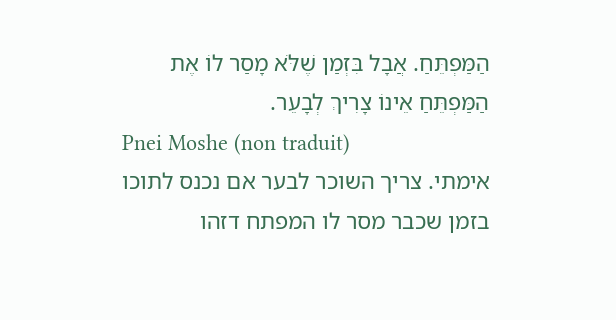הַמַּפְתֵּחַ. אֲבָל בִּזְמַן שֶׁלֹּא מָסַר לוֹ אֶת הַמַּפְתֵּחַ אֵינוֹ צָרִיךְ לְבָעֵר.
Pnei Moshe (non traduit)
אימתי. צריך השוכר לבער אם נכנס לתוכו בזמן שכבר מסר לו המפתח דזהו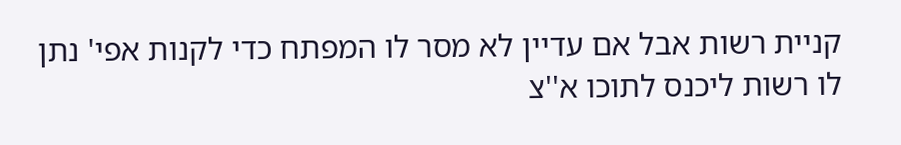קניית רשות אבל אם עדיין לא מסר לו המפתח כדי לקנות אפי' נתן לו רשות ליכנס לתוכו א''צ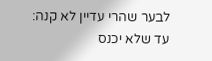לבער שהרי עדיין לא קנה:
עד שלא יכנס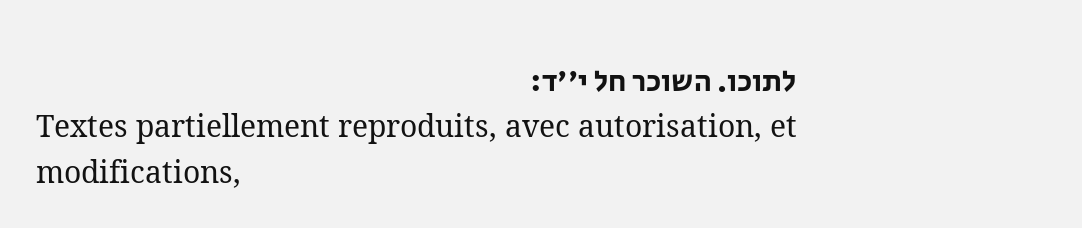לתוכו. השוכר חל י''ד:
Textes partiellement reproduits, avec autorisation, et modifications,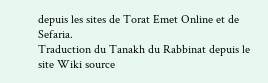depuis les sites de Torat Emet Online et de Sefaria.
Traduction du Tanakh du Rabbinat depuis le site Wiki source